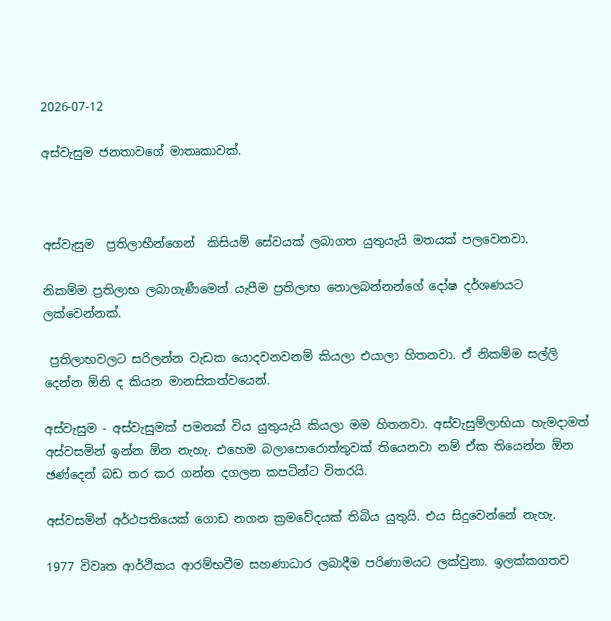2026-07-12

අස්වැසුම ජනතාවගේ මාතෘකාවක්.



අස්වැසුම  ප්‍රතිලාභීන්ගෙන්  කිසියම් සේවයක් ලබාගත යුතුයැයි මතයක් පලවෙනවා.

නිකම්ම ප්‍රතිලාභ ලබාගැණීමෙන් යැපීම ප්‍රතිලාභ නොලබන්නන්ගේ දෝෂ දර්ශණයට ලක්වෙන්නක්.

 ප්‍රතිලාභවලට සරිලන්න වැඩක යොදවනවනම් කියලා එයාලා හිතනවා. ඒ නිකම්ම සල්ලි දෙන්න ඕනි ද කියන මානසිකත්වයෙන්.

අස්වැසුම - අස්වැසුමක් පමනක් විය යුතුයැයි කියලා මම හිතනවා. අස්වැසුම්ලාභියා හැමදාමත් අස්වසමින් ඉන්න ඕන නැහැ. එහෙම බලාපොරොත්තුවක් තියෙනවා නම් ඒක තියෙන්න ඕන ඡණ්දෙන් බඩ තර කර ගන්න දගලන කපටින්ට විතරයි.

අස්වසමින් අර්ථපතියෙක් ගොඩ නගන ක්‍රමවේදයක් තිබිය යුතුයි. එය සිදුවෙන්නේ නැහැ.

1977 විවෘත ආර්ථිකය ආරම්භවීම සහණාධාර ලබාදීම පරිණාමයට ලක්වුනා. ඉලක්කගතව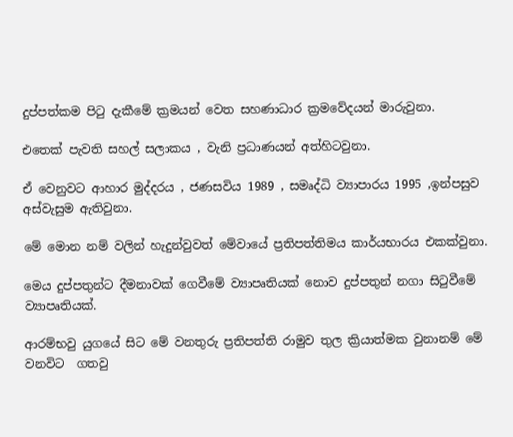දුප්පත්කම පිටු දැකීමේ ක්‍රමයන් වෙත සහණාධාර ක්‍රමවේදයන් මාරුවුනා.

එතෙක් පැවති සහල් සලාකය , වැනි ප්‍රධාණයන් අත්හිටවුනා.

ඒ වෙනුවට ආහාර මුද්දරය , ජණසවිය 1989 , සමෘද්ධි ව්‍යාපාරය 1995 ,ඉන්පසුව අස්වැසුම ඇතිවුනා.

මේ මොන නම් වලින් හැදුන්වුවත් මේවායේ ප්‍රතිපත්තිමය කාර්යභාරය එකක්වුනා.

මෙය දුප්පතුන්ට දීමනාවක් ගෙවීමේ ව්‍යාපෘතියක් නොව දුප්පතුන් නගා සිටුවීමේ ව්‍යාපෘතියක්.

ආරම්භවු යුගයේ සිට මේ වනතුරු ප්‍රතිපත්ති රාමුව තුල ක්‍රියාත්මක වුනානම් මේ වනවිට  ගතවු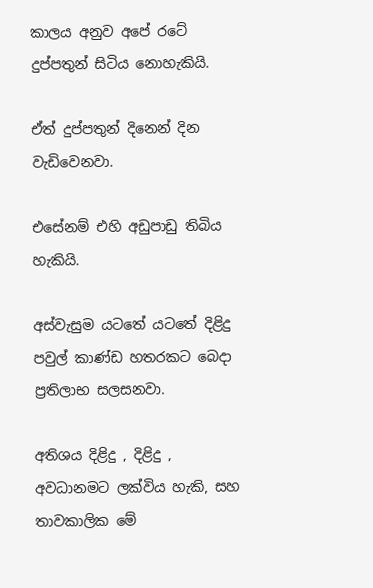කාලය අනුව අපේ රටේ දුප්පතුන් සිටිය නොහැකියි.

ඒත් දුප්පතුන් දිනෙන් දින වැඩිවෙනවා.

එසේනම් එහි අඩුපාඩු තිබිය හැකියි.

අස්වැසුම යටතේ යටතේ දිළිදු පවුල් කාණ්ඩ හතරකට බෙදා ප්‍රතිලාභ සලසනවා.

අතිශය දිළිදු , දිළිදු , අවධානමට ලක්විය හැකි, සහ තාවකාලික මේ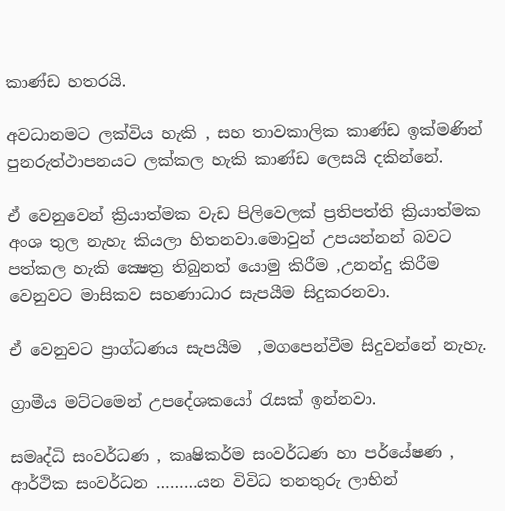කාණ්ඩ හතරයි.

අවධානමට ලක්විය හැකි , සහ තාවකාලික කාණ්ඩ ඉක්මණින් පුනරුත්ථාපනයට ලක්කල හැකි කාණ්ඩ ලෙසයි දකින්නේ.

ඒ වෙනුවෙන් ක්‍රියාත්මක වැඩ පිලිවෙලක් ප්‍රතිපත්ති ක්‍රියාත්මක අංශ තුල නැහැ කියලා හිතනවා.මොවුන් උපයන්නන් බවට පත්කල හැකි ක්‍ෂෙත්‍ර තිබුනත් යොමු කිරීම ,උනන්දු කිරීම වෙනුවට මාසිකව සහණාධාර සැපයීම සිදුකරනවා.

ඒ වෙනුවට ප්‍රාග්ධණය සැපයීම  ,මගපෙන්වීම සිදුවන්නේ නැහැ.

ග්‍රාමීය මට්ටමෙන් උපදේශකයෝ රැසක් ඉන්නවා.

සමෘද්ධි සංවර්ධණ , කෘෂිකර්ම සංවර්ධණ හා පර්යේෂණ , ආර්ථික සංවර්ධන ………යන විවිධ තනතුරු ලාභින්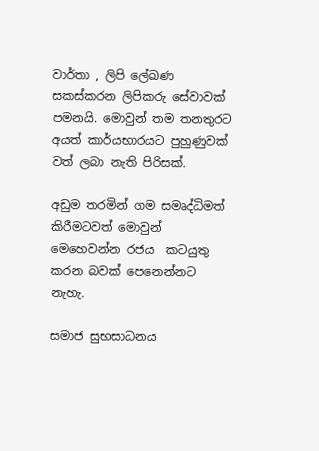වාර්තා , ලිපි ලේඛණ සකස්කරන ලිපිකරු සේවාවක් පමනයි. මොවුන් තම තනතුරට අයත් කාර්යභාරයට පුහුණුවක් වත් ලබා නැති පිරිසක්.

අඩුම තරමින් ගම සමෘද්ධිමත් කිරීමටවත් මොවුන් මෙහෙවන්න රජය  කටයුතු කරන බවක් පෙනෙන්නට නැහැ.

සමාජ සුභසාධනය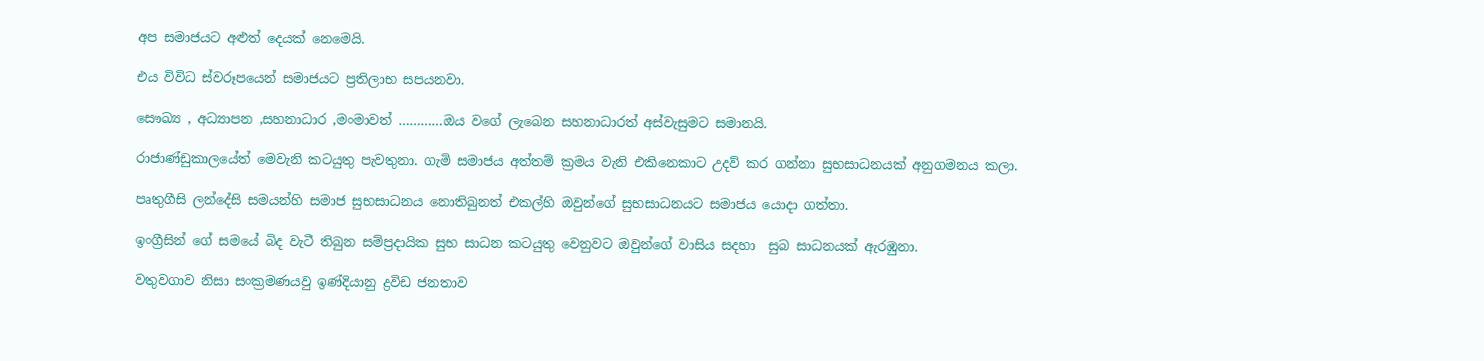අප සමාජයට අළුත් දෙයක් නෙමෙයි.

එය විවිධ ස්වරූපයෙන් සමාජයට ප්‍රතිලාභ සපයනවා.

සෞඛ්‍ය , අධ්‍යාපන ,සහනාධාර ,මංමාවත් …………ඔය වගේ ලැබෙන සහනාධාරත් අස්වැසුමට සමානයි.

රාජාණ්ඩුකාලයේත් මෙවැනි කටයුතු පැවතුනා. ගැමි සමාජය අත්තම් ක්‍රමය වැනි එකිනෙකාට උදව් කර ගන්නා සුභසාධනයක් අනුගමනය කලා.

පෘතුගීසි ලන්දේසි සමයන්හි සමාජ සුභසාධනය නොතිබුනත් එකල්හි ඔවුන්ගේ සුභසාධනයට සමාජය යොදා ගත්තා.

ඉංග්‍රීසින් ගේ සමයේ බිද වැටී තිබුන සම්ප්‍රදායික සුභ සාධන කටයුතු වෙනුවට ඔවුන්ගේ වාසිය සදහා  සුබ සාධනයක් ඇරඹුනා.

වතුවගාව නිසා සංක්‍රමණයවු ඉණ්දියානු ද්‍රවිඩ ජනතාව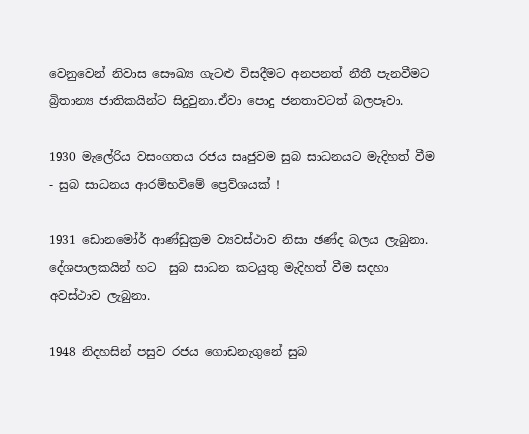වෙනුවෙන් නිවාස සෞඛ්‍ය ගැටළු විසදීමට අනපනත් නීතී පැනවීමට බ්‍රිතාන්‍ය ජාතිකයින්ට සිදුවුනා.ඒවා පොදු ජනතාවටත් බලපෑවා.

1930 මැලේරිය වසංගතය රජය සෘජුවම සුබ සාධනයට මැදිහත් වීම - සුබ සාධනය ආරම්භවිමේ ප්‍රෙව්ශයක් !

1931 ඩොනමෝර් ආණ්ඩුක්‍රම ව්‍යවස්ථාව නිසා ඡණ්ද බලය ලැබුනා. දේශපාලකයින් හට  සුබ සාධන කටයුතු මැදිහත් වීම සදහා අවස්ථාව ලැබුනා.

1948 නිදහසින් පසුව රජය ගොඩනැගුනේ සුබ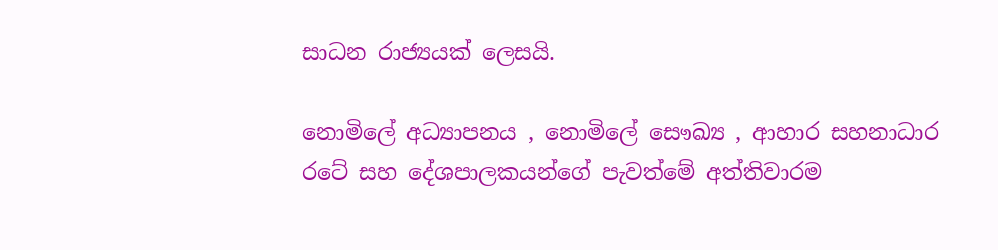සාධන රාජ්‍යයක් ලෙසයි.

නොමිලේ අධ්‍යාපනය , නොමිලේ සෞඛ්‍ය , ආහාර සහනාධාර රටේ සහ දේශපාලකයන්ගේ පැවත්මේ අත්තිවාරම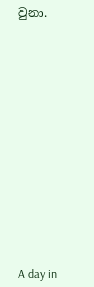වුනා.














A day in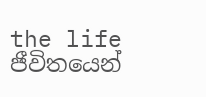the life
ජීවිතයෙන්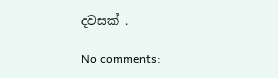දවසක් .

No comments: